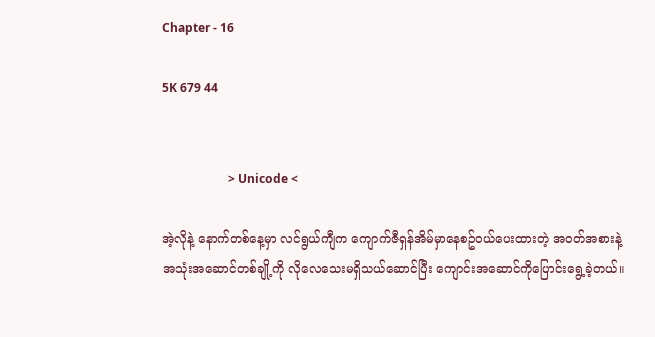Chapter - 16

5K 679 44


                      > Unicode <

အဲ့လိုနဲ့ နောက်တစ်နေ့မှာ လင်ရွယ်ကျီက ကျောက်ဇီရှန်အိမ်မှာနေစဥ်ဝယ်ပေးထားတဲ့ အဝတ်အစားနဲ့အသုံးအဆောင်တစ်ချို့ကို လိုလေသေးမရှိသယ်ဆောင်ပြီး ကျောင်းအဆောင်ကိုပြောင်းရွေ့ခဲ့တယ်။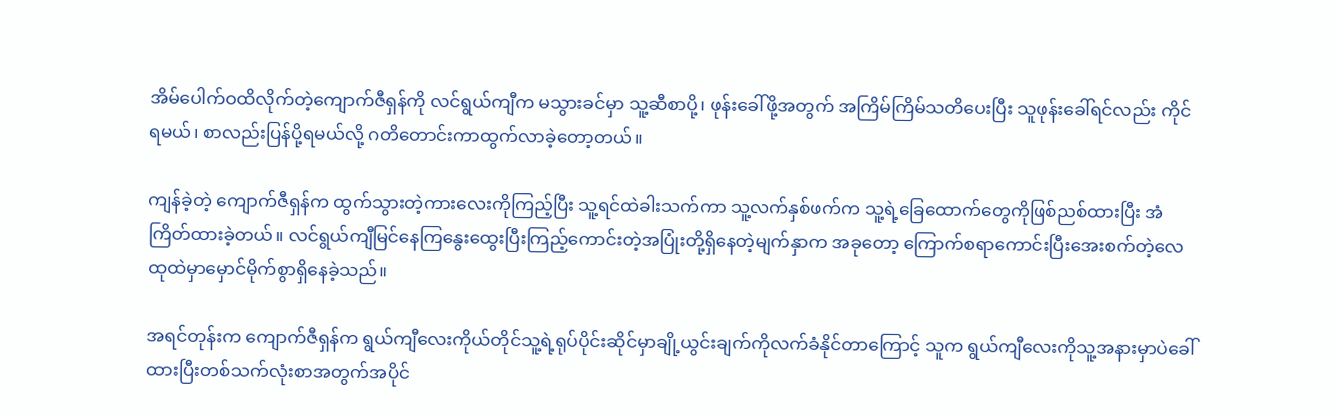အိမ်ပေါက်ဝထိလိုက်တဲ့ကျောက်ဇီရှန်ကို လင်ရွယ်ကျီက မသွားခင်မှာ သူ့ဆီစာပို့၊ ဖုန်းခေါ်ဖို့အတွက် အကြိမ်ကြိမ်သတိပေးပြီး သူဖုန်းခေါ်ရင်လည်း ကိုင်ရမယ်၊ စာလည်းပြန်ပို့ရမယ်လို့ ဂတိတောင်းကာထွက်လာခဲ့တော့တယ်။

ကျန်ခဲ့တဲ့ ကျောက်ဇီရှန်က ထွက်သွားတဲ့ကားလေးကိုကြည့်ပြီး သူ့ရင်ထဲခါးသက်ကာ သူ့လက်နှစ်ဖက်က သူ့ရဲ့ခြေထောက်တွေကိုဖြစ်ညစ်ထားပြီး အံကြိတ်ထားခဲ့တယ်။ လင်ရွယ်ကျီမြင်နေကြနွေးထွေးပြီးကြည့်ကောင်းတဲ့အပြုံးတို့ရှိနေတဲ့မျက်နှာက အခုတော့ ကြောက်စရာကောင်းပြီးအေးစက်တဲ့လေထုထဲမှာမှောင်မိုက်စွာရှိနေခဲ့သည်။

အရင်တုန်းက ကျောက်ဇီရှန်က ရွယ်ကျီလေးကိုယ်တိုင်သူ့ရဲ့ရုပ်ပိုင်းဆိုင်မှာချို့ယွင်းချက်ကိုလက်ခံနိုင်တာကြောင့် သူက ရွယ်ကျီလေးကိုသူ့အနားမှာပဲခေါ်ထားပြီးတစ်သက်လုံးစာအတွက်အပိုင်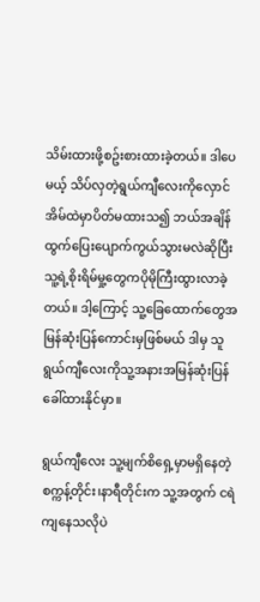သိမ်းထားဖို့စဥ်းစားထားခဲ့တယ်။ ဒါပေမယ့် သိပ်လှတဲ့ရွယ်ကျီလေးကိုလှောင်အိမ်ထဲမှာပိတ်မထားသ၍ ဘယ်အချိန်ထွက်ပြေးပျောက်ကွယ်သွားမလဲဆိုပြီး သူ့ရဲ့စိုးရိမ်မှု့တွေကပိုမိုကြီးထွားလာခဲ့တယ်။ ဒါ့ကြောင့် သူ့ခြေထောက်တွေအမြန်ဆုံးပြန်ကောင်းမှဖြစ်မယ် ဒါမှ သူရွယ်ကျီလေးကိုသူ့အနားအမြန်ဆုံးပြန်ခေါ်ထားနိုင်မှာ။

ရွယ်ကျီလေး သူ့မျက်စိရှေ့မှာမရှိနေတဲ့ စက္ကန့်တိုင်း၊နာရီတိုင်းက သူ့အတွက် ငရဲကျနေသလိုပဲ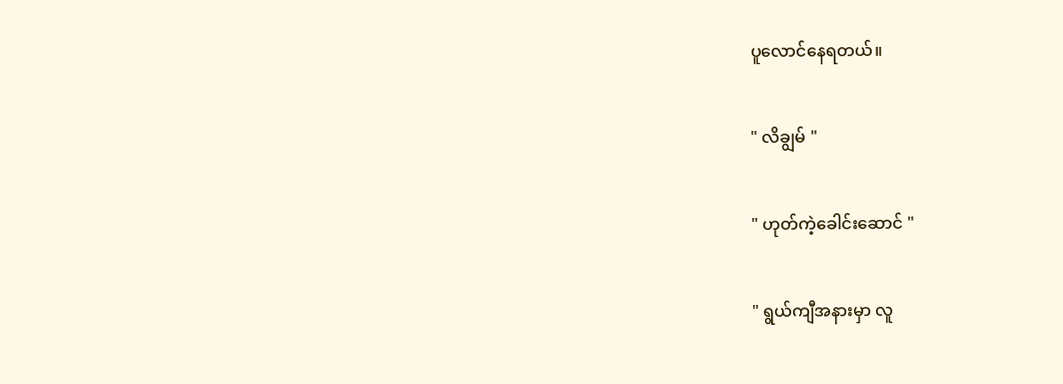ပူလောင်နေရတယ်။

" လိချွမ် "

" ဟုတ်ကဲ့ခေါင်းဆောင် "

" ရွယ်ကျီအနားမှာ လူ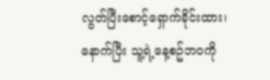လွတ်ပြီးစောင့်ရှောက်ခိုင်းထား၊ နောက်ပြီး သူ့ရဲ့နေ့စဥ်ဘဝကို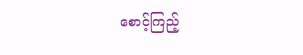စောင့်ကြည့်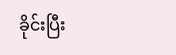ခိုင်းပြီး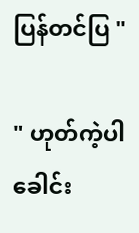ပြန်တင်ပြ "

" ဟုတ်ကဲ့ပါခေါင်း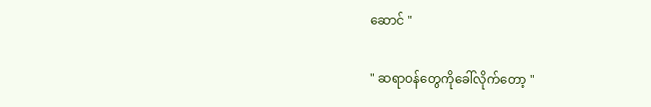ဆောင် "

" ဆရာဝန်တွေကိုခေါ်လိုက်တော့ "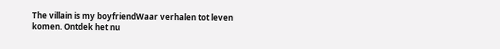The villain is my boyfriendWaar verhalen tot leven komen. Ontdek het nu